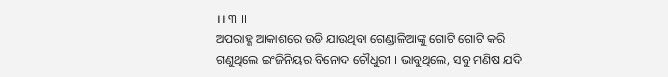।। ୩ ।।
ଅପରାହ୍ଣ ଆକାଶରେ ଉଡି ଯାଉଥିବା ଗେଣ୍ଡାଳିଆଙ୍କୁ ଗୋଟି ଗୋଟି କରି ଗଣୁଥିଲେ ଇଂଜିନିୟର ବିନୋଦ ଚୌଧୁରୀ । ଭାବୁଥିଲେ, ସବୁ ମଣିଷ ଯଦି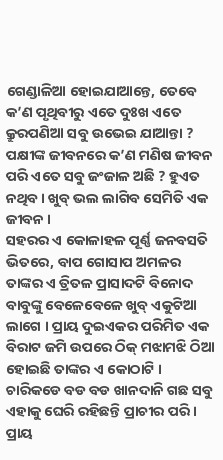ଗେଣ୍ଡାଳିଆ ହୋଇଯାଆନ୍ତେ, ତେବେ କ’ଣ ପୃଥିବୀରୁ ଏତେ ଦୁଃଖ ଏତେ କ୍ରୁରପଣିଆ ସବୁ ଉଭେଇ ଯାଆନ୍ତା ? ପକ୍ଷୀଙ୍କ ଜୀବନରେ କ’ଣ ମଣିଷ ଜୀବନ ପରି ଏତେ ସବୁ ଜଂଜାଳ ଅଛି ? ହୁଏତ ନଥିବ । ଖୁବ୍ ଭଲ ଲାଗିବ ସେମିତି ଏକ ଜୀବନ ।
ସହରର ଏ କୋଳାହଳ ପୂର୍ଣ୍ଣ ଜନବସତି ଭିତରେ, ବାପ ଗୋସାପ ଅମଳର ତାଙ୍କର ଏ ତ୍ରିତଳ ପ୍ରାସାଦଟି ବିନୋଦ ବାବୁଙ୍କୁ ବେଳେବେଳେ ଖୁବ୍ ଏକୁଟିଆ ଲାଗେ । ପ୍ରାୟ ଦୁଇଏକର ପରିମିତ ଏକ ବିରାଟ ଜମି ଉପରେ ଠିକ୍ ମଝାମଝି ଠିଆ ହୋଇଛି ତାଙ୍କର ଏ କୋଠାଟି । ଚାରିକଡେ ବଡ ବଡ ଖାନଦାନି ଗଛ ସବୁ ଏହାକୁ ଘେରି ରହିଛନ୍ତି ପ୍ରାଚୀର ପରି । ପ୍ରାୟ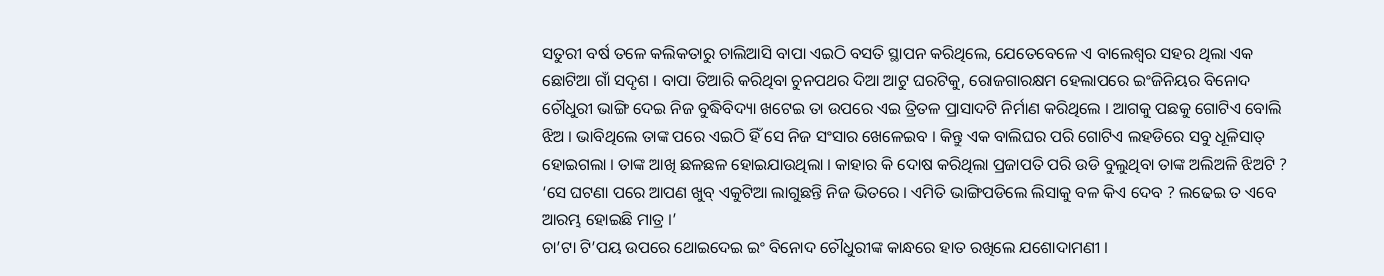ସତୁରୀ ବର୍ଷ ତଳେ କଲିକତାରୁ ଚାଲିଆସି ବାପା ଏଇଠି ବସତି ସ୍ଥାପନ କରିଥିଲେ, ଯେତେବେଳେ ଏ ବାଲେଶ୍ୱର ସହର ଥିଲା ଏକ ଛୋଟିଆ ଗାଁ ସଦୃଶ । ବାପା ତିଆରି କରିଥିବା ଚୁନପଥର ଦିଆ ଆଟୁ ଘରଟିକୁ, ରୋଜଗାରକ୍ଷମ ହେଲାପରେ ଇଂଜିନିୟର ବିନୋଦ ଚୌଧୁରୀ ଭାଙ୍ଗି ଦେଇ ନିଜ ବୁଦ୍ଧିବିଦ୍ୟା ଖଟେଇ ତା ଉପରେ ଏଇ ତ୍ରିତଳ ପ୍ରାସାଦଟି ନିର୍ମାଣ କରିଥିଲେ । ଆଗକୁ ପଛକୁ ଗୋଟିଏ ବୋଲି ଝିଅ । ଭାବିଥିଲେ ତାଙ୍କ ପରେ ଏଇଠି ହିଁ ସେ ନିଜ ସଂସାର ଖେଳେଇବ । କିନ୍ତୁ ଏକ ବାଲିଘର ପରି ଗୋଟିଏ ଲହଡିରେ ସବୁ ଧୂଳିସାତ୍ ହୋଇଗଲା । ତାଙ୍କ ଆଖି ଛଳଛଳ ହୋଇଯାଉଥିଲା । କାହାର କି ଦୋଷ କରିଥିଲା ପ୍ରଜାପତି ପରି ଉଡି ବୁଲୁଥିବା ତାଙ୍କ ଅଲିଅଳି ଝିଅଟି ?
‘ସେ ଘଟଣା ପରେ ଆପଣ ଖୁବ୍ ଏକୁଟିଆ ଲାଗୁଛନ୍ତି ନିଜ ଭିତରେ । ଏମିତି ଭାଙ୍ଗିପଡିଲେ ଲିସାକୁ ବଳ କିଏ ଦେବ ? ଲଢେଇ ତ ଏବେ ଆରମ୍ଭ ହୋଇଛି ମାତ୍ର ।’
ଚା’ଟା ଟି’ପୟ ଉପରେ ଥୋଇଦେଇ ଇଂ ବିନୋଦ ଚୌଧୁରୀଙ୍କ କାନ୍ଧରେ ହାତ ରଖିଲେ ଯଶୋଦାମଣୀ ।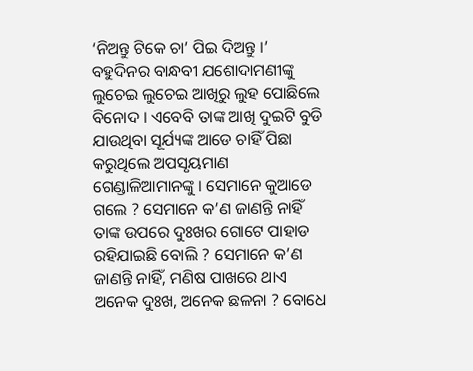‘ନିଅନ୍ତୁ ଟିକେ ଚା’ ପିଇ ଦିଅନ୍ତୁ ।’
ବହୁଦିନର ବାନ୍ଧବୀ ଯଶୋଦାମଣୀଙ୍କୁ ଲୁଚେଇ ଲୁଚେଇ ଆଖିରୁ ଲୁହ ପୋଛିଲେ ବିନୋଦ । ଏବେବି ତାଙ୍କ ଆଖି ଦୁଇଟି ବୁଡି ଯାଉଥିବା ସୂର୍ଯ୍ୟଙ୍କ ଆଡେ ଚାହିଁ ପିଛା କରୁଥିଲେ ଅପସୃୟମାଣ ଗେଣ୍ଡାଳିଆମାନଙ୍କୁ । ସେମାନେ କୁଆଡେ ଗଲେ ? ସେମାନେ କ’ଣ ଜାଣନ୍ତି ନାହିଁ ତାଙ୍କ ଉପରେ ଦୁଃଖର ଗୋଟେ ପାହାଡ ରହିଯାଇଛି ବୋଲି ? ସେମାନେ କ’ଣ ଜାଣନ୍ତି ନାହିଁ, ମଣିଷ ପାଖରେ ଥାଏ ଅନେକ ଦୁଃଖ, ଅନେକ ଛଳନା ? ବୋଧେ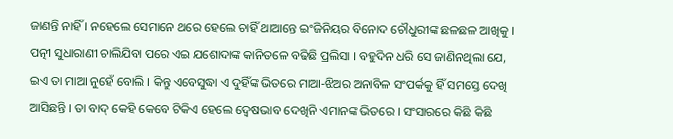ଜାଣନ୍ତି ନାହିଁ । ନହେଲେ ସେମାନେ ଥରେ ହେଲେ ଚାହିଁ ଥାଆନ୍ତେ ଇଂଜିନିୟର ବିନୋଦ ଚୌଧୁରୀଙ୍କ ଛଳଛଳ ଆଖିକୁ ।
ପତ୍ନୀ ସୁଧାରାଣୀ ଚାଲିଯିବା ପରେ ଏଇ ଯଶୋଦାଙ୍କ କାନିତଳେ ବଢିଛି ପ୍ରଲିସା । ବହୁଦିନ ଧରି ସେ ଜାଣିନଥିଲା ଯେ, ଇଏ ତା ମାଆ ନୁହେଁ ବୋଲି । କିନ୍ତୁ ଏବେସୁଦ୍ଧା ଏ ଦୁହିଁଙ୍କ ଭିତରେ ମାଆ-ଝିଅର ଅନାବିଳ ସଂପର୍କକୁ ହିଁ ସମସ୍ତେ ଦେଖି ଆସିଛନ୍ତି । ତା ବାଦ୍ କେହି କେବେ ଟିକିଏ ହେଲେ ଦ୍ୱେଷଭାବ ଦେଖିନି ଏମାନଙ୍କ ଭିତରେ । ସଂସାରରେ କିଛି କିଛି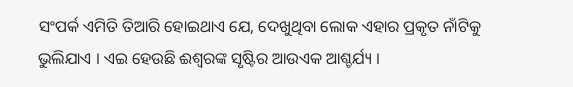ସଂପର୍କ ଏମିତି ତିଆରି ହୋଇଥାଏ ଯେ, ଦେଖୁଥିବା ଲୋକ ଏହାର ପ୍ରକୃତ ନାଁଟିକୁ ଭୁଲିଯାଏ । ଏଇ ହେଉଛି ଈଶ୍ୱରଙ୍କ ସୃଷ୍ଟିର ଆଉଏକ ଆଶ୍ଚର୍ଯ୍ୟ ।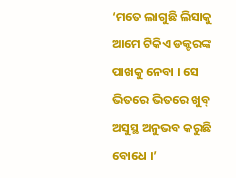‘ମତେ ଲାଗୁଛି ଲିସାକୁ ଆମେ ଟିକିଏ ଡକ୍ଟରଙ୍କ ପାଖକୁ ନେବା । ସେ ଭିତରେ ଭିତରେ ଖୁବ୍ ଅସୁସ୍ଥ ଅନୁଭବ କରୁଛି ବୋଧେ ।’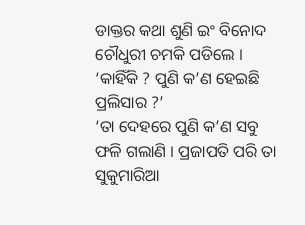ଡାକ୍ତର କଥା ଶୁଣି ଇଂ ବିନୋଦ ଚୌଧୁରୀ ଚମକି ପଡିଲେ ।
‘କାହିଁକି ? ପୁଣି କ’ଣ ହେଇଛି ପ୍ରଲିସାର ?’
‘ତା ଦେହରେ ପୁଣି କ’ଣ ସବୁ ଫଳି ଗଲାଣି । ପ୍ରଜାପତି ପରି ତା ସୁକୁମାରିଆ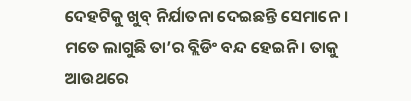ଦେହଟିକୁ ଖୁବ୍ ନିର୍ଯାତନା ଦେଇଛନ୍ତି ସେମାନେ । ମତେ ଲାଗୁଛି ତା’ର ବ୍ଲିଡିଂ ବନ୍ଦ ହେଇନି । ତାକୁ ଆଉଥରେ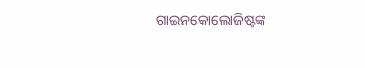ଗାଇନକୋଲୋଜିଷ୍ଟଙ୍କ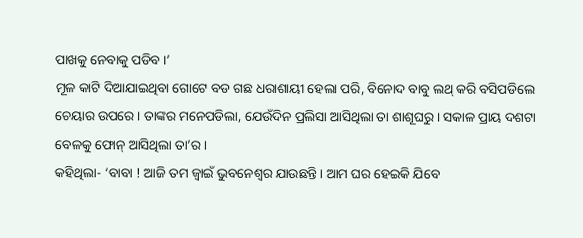ପାଖକୁ ନେବାକୁ ପଡିବ ।’
ମୂଳ କାଟି ଦିଆଯାଇଥିବା ଗୋଟେ ବଡ ଗଛ ଧରାଶାୟୀ ହେଲା ପରି, ବିନୋଦ ବାବୁ ଲଥ୍ କରି ବସିପଡିଲେ ଚେୟାର ଉପରେ । ତାଙ୍କର ମନେପଡିଲା, ଯେଉଁଦିନ ପ୍ରଲିସା ଆସିଥିଲା ତା ଶାଶୂଘରୁ । ସକାଳ ପ୍ରାୟ ଦଶଟା ବେଳକୁ ଫୋନ୍ ଆସିଥିଲା ତା’ର ।
କହିଥିଲା- ‘ବାବା ! ଆଜି ତମ ଜ୍ୱାଇଁ ଭୁବନେଶ୍ୱର ଯାଉଛନ୍ତି । ଆମ ଘର ହେଇକି ଯିବେ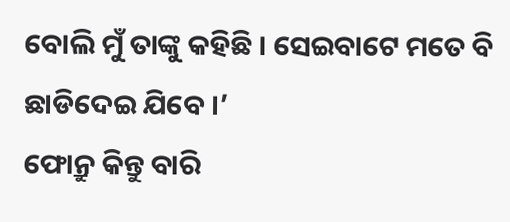ବୋଲି ମୁଁ ତାଙ୍କୁ କହିଛି । ସେଇବାଟେ ମତେ ବି ଛାଡିଦେଇ ଯିବେ ।’
ଫୋନ୍ରୁ କିନ୍ତୁ ବାରି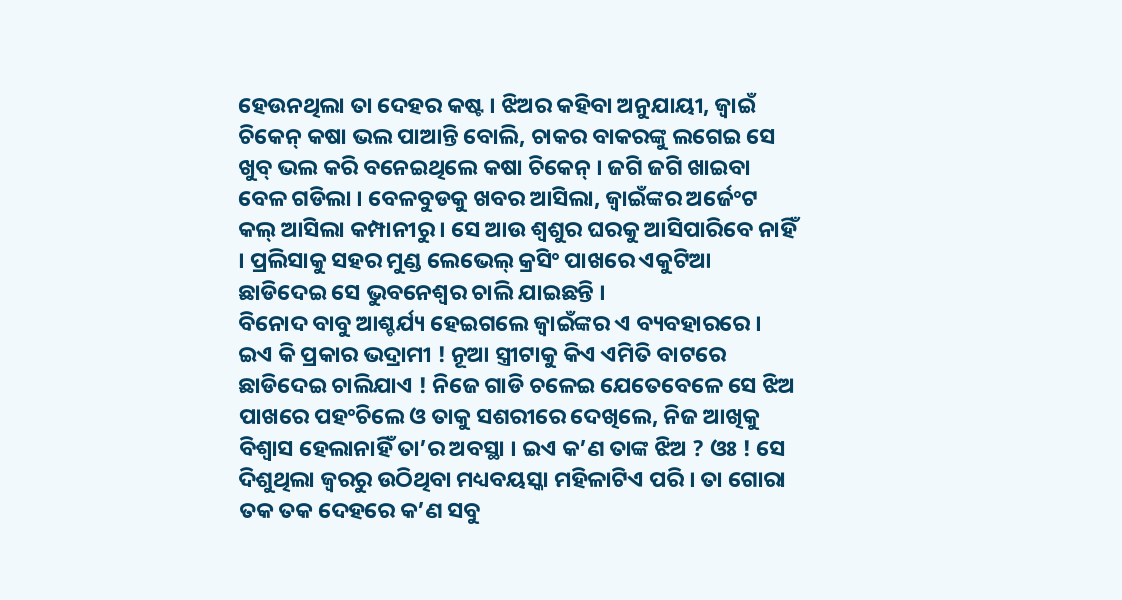ହେଉନଥିଲା ତା ଦେହର କଷ୍ଟ । ଝିଅର କହିବା ଅନୁଯାୟୀ, ଜ୍ୱାଇଁ ଚିକେନ୍ କଷା ଭଲ ପାଆନ୍ତି ବୋଲି, ଚାକର ବାକରଙ୍କୁ ଲଗେଇ ସେ ଖୁବ୍ ଭଲ କରି ବନେଇଥିଲେ କଷା ଚିକେନ୍ । ଜଗି ଜଗି ଖାଇବା ବେଳ ଗଡିଲା । ବେଳବୁଡକୁ ଖବର ଆସିଲା, ଜ୍ୱାଇଁଙ୍କର ଅର୍ଜେଂଟ କଲ୍ ଆସିଲା କମ୍ପାନୀରୁ । ସେ ଆଉ ଶ୍ୱଶୁର ଘରକୁ ଆସିପାରିବେ ନାହିଁ । ପ୍ରଲିସାକୁ ସହର ମୁଣ୍ଡ ଲେଭେଲ୍ କ୍ରସିଂ ପାଖରେ ଏକୁଟିଆ ଛାଡିଦେଇ ସେ ଭୁବନେଶ୍ୱର ଚାଲି ଯାଇଛନ୍ତି ।
ବିନୋଦ ବାବୁ ଆଶ୍ଚର୍ଯ୍ୟ ହେଇଗଲେ ଜ୍ୱାଇଁଙ୍କର ଏ ବ୍ୟବହାରରେ । ଇଏ କି ପ୍ରକାର ଭଦ୍ରାମୀ ! ନୂଆ ସ୍ତ୍ରୀଟାକୁ କିଏ ଏମିତି ବାଟରେ ଛାଡିଦେଇ ଚାଲିଯାଏ ! ନିଜେ ଗାଡି ଚଳେଇ ଯେତେବେଳେ ସେ ଝିଅ ପାଖରେ ପହଂଚିଲେ ଓ ତାକୁ ସଶରୀରେ ଦେଖିଲେ, ନିଜ ଆଖିକୁ ବିଶ୍ୱାସ ହେଲାନାହିଁ ତା’ର ଅବସ୍ଥା । ଇଏ କ’ଣ ତାଙ୍କ ଝିଅ ? ଓଃ ! ସେ ଦିଶୁଥିଲା ଜ୍ୱରରୁ ଉଠିଥିବା ମଧ୍ୟବୟସ୍କା ମହିଳାଟିଏ ପରି । ତା ଗୋରା ତକ ତକ ଦେହରେ କ’ଣ ସବୁ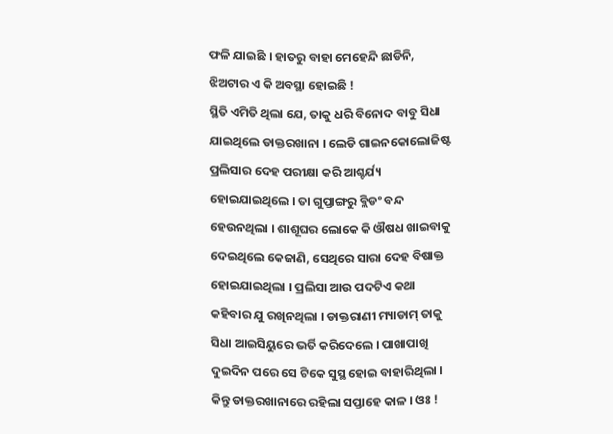ଫଳି ଯାଇଛି । ହାତରୁ ବାହା ମେହେନ୍ଦି ଛାଡିନି, ଝିଅଟାର ଏ କି ଅବସ୍ଥା ହୋଇଛି !
ସ୍ଥିତି ଏମିତି ଥିଲା ଯେ, ତାକୁ ଧରି ବିନୋଦ ବାବୁ ସିଧା ଯାଇଥିଲେ ଡାକ୍ତରଖାନା । ଲେଡି ଗାଇନକୋଲୋଜିଷ୍ଟ ପ୍ରଲିସାର ଦେହ ପରୀକ୍ଷା କରି ଆଶ୍ଚର୍ଯ୍ୟ ହୋଇଯାଇଥିଲେ । ତା ଗୁପ୍ତାଙ୍ଗରୁ ବ୍ଲିଡଂ ବନ୍ଦ ହେଉନଥିଲା । ଶାଶୂଘର ଲୋକେ କି ଔଷଧ ଖାଇବାକୁ ଦେଇଥିଲେ କେଜାଣି, ସେଥିରେ ସାରା ଦେହ ବିଷାକ୍ତ ହୋଇଯାଇଥିଲା । ପ୍ରଲିସା ଆଉ ପଦଟିଏ କଥା କହିବାର ଯୁ ରଖିନଥିଲା । ଡାକ୍ତରାଣୀ ମ୍ୟାଡାମ୍ ତାକୁ ସିଧା ଆଇସିୟୁରେ ଭର୍ତି କରିଦେଲେ । ପାଖାପାଖି ଦୁଇଦିନ ପରେ ସେ ଟିକେ ସୁସ୍ଥ ହୋଇ ବାହାରିଥିଲା । କିନ୍ତୁ ଡାକ୍ତରଖାନାରେ ରହିଲା ସପ୍ତାହେ କାଳ । ଓଃ !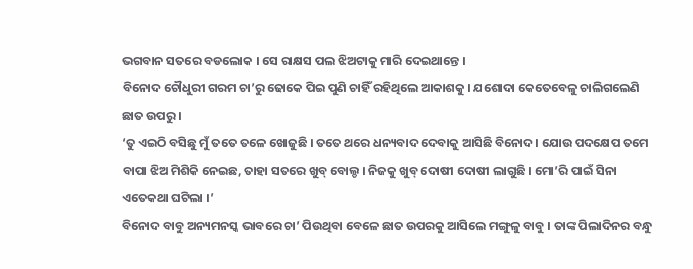ଭଗବାନ ସତରେ ବଡଲୋକ । ସେ ରାକ୍ଷସ ପଲ ଝିଅଟାକୁ ମାରି ଦେଇଥାନ୍ତେ ।
ବିନୋଦ ଚୌଧୁରୀ ଗରମ ଚା’ରୁ ଢୋକେ ପିଇ ପୁଣି ଚାହିଁ ରହିଥିଲେ ଆକାଶକୁ । ଯଶୋଦା କେତେବେଳୁ ଚାଲିଗଲେଣି ଛାତ ଉପରୁ ।
‘ତୁ ଏଇଠି ବସିଛୁ ମୁଁ ତତେ ତଳେ ଖୋଜୁଛି । ତତେ ଥରେ ଧନ୍ୟବାଦ ଦେବାକୁ ଆସିଛି ବିନୋଦ । ଯୋଉ ପଦକ୍ଷେପ ତମେ ବାପା ଝିଅ ମିଶିକି ନେଇଛ, ତାହା ସତରେ ଖୁବ୍ ବୋଲ୍ଡ । ନିଜକୁ ଖୁବ୍ ଦୋଷୀ ଦୋଷୀ ଲାଗୁଛି । ମୋ’ରି ପାଇଁ ସିନା ଏତେକଥା ଘଟିଲା ।’
ବିନୋଦ ବାବୁ ଅନ୍ୟମନସ୍କ ଭାବରେ ଚା’ ପିଉଥିବା ବେଳେ ଛାତ ଉପରକୁ ଆସିଲେ ମଙ୍ଗୁଳୁ ବାବୁ । ତାଙ୍କ ପିଲାଦିନର ବନ୍ଧୁ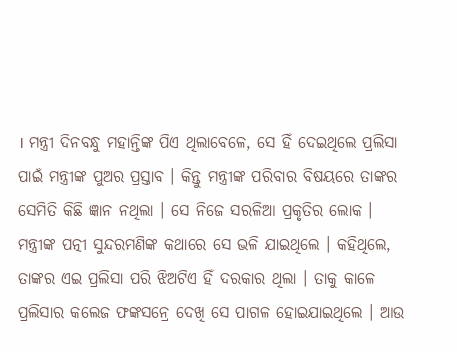। ମନ୍ତ୍ରୀ ଦିନବନ୍ଧୁ ମହାନ୍ତିଙ୍କ ପିଏ ଥିଲାବେଳେ, ସେ ହିଁ ଦେଇଥିଲେ ପ୍ରଲିସା ପାଇଁ ମନ୍ତ୍ରୀଙ୍କ ପୁଅର ପ୍ରସ୍ତାବ । କିନ୍ତୁ ମନ୍ତ୍ରୀଙ୍କ ପରିବାର ବିଷୟରେ ତାଙ୍କର ସେମିତି କିଛି ଜ୍ଞାନ ନଥିଲା । ସେ ନିଜେ ସରଳିଆ ପ୍ରକୃତିର ଲୋକ । ମନ୍ତ୍ରୀଙ୍କ ପତ୍ନୀ ସୁନ୍ଦରମଣିଙ୍କ କଥାରେ ସେ ଭଳି ଯାଇଥିଲେ । କହିଥିଲେ, ତାଙ୍କର ଏଇ ପ୍ରଲିସା ପରି ଝିଅଟିଏ ହିଁ ଦରକାର ଥିଲା । ତାକୁ କାଳେ ପ୍ରଲିସାର କଲେଜ ଫଙ୍କସନ୍ରେ ଦେଖି ସେ ପାଗଳ ହୋଇଯାଇଥିଲେ । ଆଉ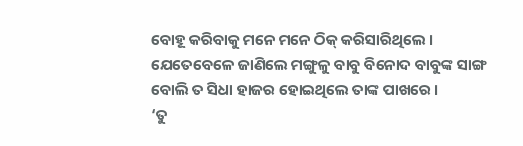ବୋହୂ କରିବାକୁ ମନେ ମନେ ଠିକ୍ କରିସାରିଥିଲେ । ଯେତେବେଳେ ଜାଣିଲେ ମଙ୍ଗୁଳୁ ବାବୁ ବିନୋଦ ବାବୁଙ୍କ ସାଙ୍ଗ ବୋଲି ତ ସିଧା ହାଜର ହୋଇଥିଲେ ତାଙ୍କ ପାଖରେ ।
‘ତୁ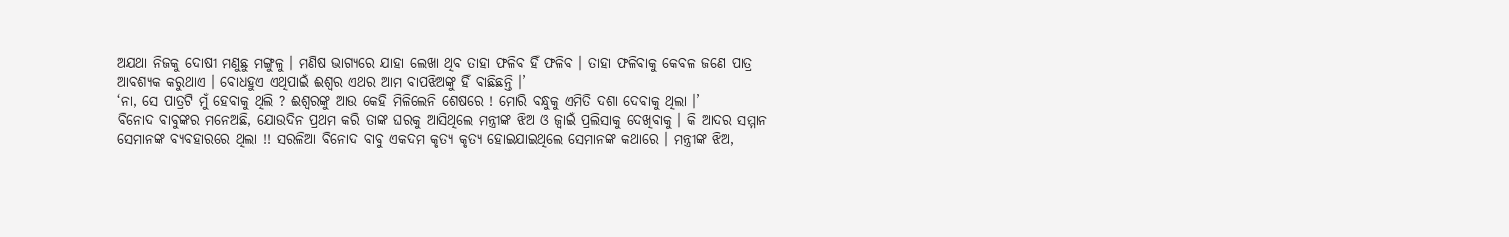ଅଯଥା ନିଜକୁ ଦୋଷୀ ମଣୁଛୁ ମଙ୍ଗୁଳୁ । ମଣିଷ ଭାଗ୍ୟରେ ଯାହା ଲେଖା ଥିବ ତାହା ଫଳିବ ହିଁ ଫଳିବ । ତାହା ଫଳିବାକୁ କେବଳ ଜଣେ ପାତ୍ର ଆବଶ୍ୟକ କରୁଥାଏ । ବୋଧହୁଏ ଏଥିପାଇଁ ଈଶ୍ୱର ଏଥର ଆମ ବାପଝିଅଙ୍କୁ ହିଁ ବାଛିଛନ୍ତି ।’
‘ନା, ସେ ପାତ୍ରଟି ମୁଁ ହେବାକୁ ଥିଲି ? ଈଶ୍ୱରଙ୍କୁ ଆଉ କେହି ମିଳିଲେନି ଶେଷରେ ! ମୋରି ବନ୍ଧୁକୁ ଏମିତି ଦଶା ଦେବାକୁ ଥିଲା ।’
ବିନୋଦ ବାବୁଙ୍କର ମନେଅଛି, ଯୋଉଦିନ ପ୍ରଥମ କରି ତାଙ୍କ ଘରକୁ ଆସିଥିଲେ ମନ୍ତ୍ରୀଙ୍କ ଝିଅ ଓ ଜ୍ୱାଇଁ ପ୍ରଲିସାକୁ ଦେଖିବାକୁ । କି ଆଦର ସମ୍ମାନ ସେମାନଙ୍କ ବ୍ୟବହାରରେ ଥିଲା !! ସରଳିଆ ବିନୋଦ ବାବୁ ଏକଦମ କୃତ୍ୟ କୃତ୍ୟ ହୋଇଯାଇଥିଲେ ସେମାନଙ୍କ କଥାରେ । ମନ୍ତ୍ରୀଙ୍କ ଝିଅ,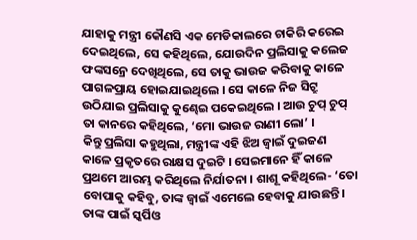ଯାହାକୁ ମନ୍ତ୍ରୀ କୌଣସି ଏକ ମେଡିକାଲରେ ଚାକିରି କରେଇ ଦେଇଥିଲେ, ସେ କହିଥିଲେ, ଯୋଉଦିନ ପ୍ରଲିସାକୁ କଲେଜ ଫଙ୍କସନ୍ରେ ଦେଖିଥିଲେ, ସେ ତାକୁ ଭାଉଜ କରିବାକୁ କାଳେ ପାଗଳପ୍ରାୟ ହୋଇଯାଇଥିଲେ । ସେ କାଳେ ନିଜ ସିଟ୍ରୁ ଉଠିଯାଇ ପ୍ରଲିସାକୁ କୁଣ୍ଢେଇ ପକେଇଥିଲେ । ଆଉ ଚୁପ୍ ଚୁପ୍ ତା କାନରେ କହିଥିଲେ, ‘ମୋ ଭାଉଜ ରାଣୀ ଲୋ’ ।
କିନ୍ତୁ ପ୍ରଲିସା କହୁଥିଲା, ମନ୍ତ୍ରୀଙ୍କ ଏହି ଝିଅ ଜ୍ୱାଇଁ ଦୁଇଜଣ କାଳେ ପ୍ରକୃତରେ ରାକ୍ଷସ ଦୁଇଟି । ସେଇମାନେ ହିଁ କାଳେ ପ୍ରଥମେ ଆରମ୍ଭ କରିଥିଲେ ନିର୍ଯାତନା । ଶାଶୂ କହିଥିଲେ- ‘ତୋ ବୋପାକୁ କହିବୁ, ତାଙ୍କ ଜ୍ୱାଇଁ ଏମେଲେ ହେବାକୁ ଯାଉଛନ୍ତି । ତାଙ୍କ ପାଇଁ ସ୍କର୍ପିଓ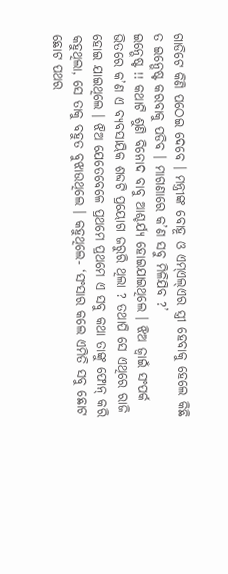ଗାଡିଟେ କିଣି ପଠେଇ ଦେବେ । ମନ୍ତ୍ରୀଙ୍କ ବୋହୂ ଓ ଏମ୍ଏଲ୍ଏର ସ୍ତ୍ରୀ ହେବାକୁ ହେଲେ କିଛି ତ ଇନ୍ଭେଷ୍ଟ କରବାକୁ ପଡିବ । ମାଗଣାରେ କ’ଣ ସବୁ ମିଳିଯିବ ?’
ଇନ୍ଭେଷ୍ଟ !! କଥାଟି ଶୁଣି ବିନୋଦ ବାବୁ ଆଶ୍ଚର୍ଯ୍ୟ ହୋଇଯାଇଥିଲେ । ଝିଅ ଜ୍ୱାଇଁ ସଂପର୍କ ଭିତରେ କ’ଣ ଏ ବ୍ୟବସାୟିକ ଶବ୍ଦଟି ପ୍ରୟୋଗ ଜରୁରି ଥିଲା ? ତଥାପି ସେ ଏଥିରେ ରାଜି ହୋଇ ଯାଇଥିଲେ । ଝିଅ ଯେତେବେଳେ ପ୍ରଥମେ ପ୍ରଥମେ ଏ ସବୁ କଥା ତାଙ୍କୁ ଫୋନ୍ କରି କହୁଥିଲା, ସେ ତାକୁ ବହୁତ ବୁଝାଉଥିଲେ । କହୁଥିଲେ- ‘ସଂସାର କଲେ ଏମିତି ସବୁ ଛୋଟ ଛୋଟ ପଥର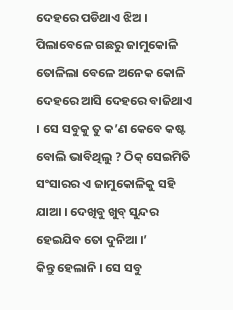ଦେହରେ ପଡିଥାଏ ଝିଅ । ପିଲାବେଳେ ଗଛରୁ ଜାମୁକୋଳି ତୋଳିଲା ବେଳେ ଅନେକ କୋଳି ଦେହରେ ଆସି ଦେହରେ ବାଜିଥାଏ । ସେ ସବୁକୁ ତୁ କ’ଣ କେବେ କଷ୍ଟ ବୋଲି ଭାବିଥିଲୁ ? ଠିକ୍ ସେଇମିତି ସଂସାରର ଏ ଜାମୁକୋଳିକୁ ସହି ଯାଆ । ଦେଖିବୁ ଖୁବ୍ ସୁନ୍ଦର ହେଇଯିବ ତୋ ଦୁନିଆ ।’
କିନ୍ତୁ ହେଲାନି । ସେ ସବୁ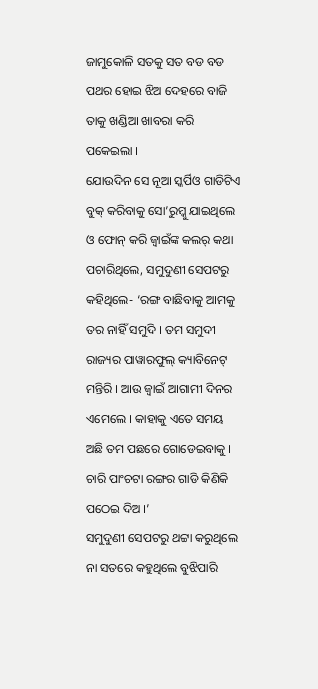ଜାମୁକୋଳି ସତକୁ ସତ ବଡ ବଡ ପଥର ହୋଇ ଝିଅ ଦେହରେ ବାଜି ତାକୁ ଖଣ୍ଡିଆ ଖାବରା କରି ପକେଇଲା ।
ଯୋଉଦିନ ସେ ନୂଆ ସ୍କର୍ପିଓ ଗାଡିଟିଏ ବୁକ୍ କରିବାକୁ ସୋ’ରୁମ୍କୁ ଯାଇଥିଲେ ଓ ଫୋନ୍ କରି ଜ୍ୱାଇଁଙ୍କ କଲର୍ କଥା ପଚାରିଥିଲେ, ସମୁଦୁଣୀ ସେପଟରୁ କହିଥିଲେ- ‘ରଙ୍ଗ ବାଛିବାକୁ ଆମକୁ ତର ନାହିଁ ସମୁଦି । ତମ ସମୁଦୀ ରାଜ୍ୟର ପାୱାରଫୁଲ୍ କ୍ୟାବିନେଟ୍ ମନ୍ତିରି । ଆଉ ଜ୍ୱାଇଁ ଆଗାମୀ ଦିନର ଏମେଲେ । କାହାକୁ ଏତେ ସମୟ ଅଛି ତମ ପଛରେ ଗୋଡେଇବାକୁ । ଚାରି ପାଂଚଟା ରଙ୍ଗର ଗାଡି କିଣିକି ପଠେଇ ଦିଅ ।’
ସମୁଦୁଣୀ ସେପଟରୁ ଥଟ୍ଟା କରୁଥିଲେ ନା ସତରେ କହୁଥିଲେ ବୁଝିପାରି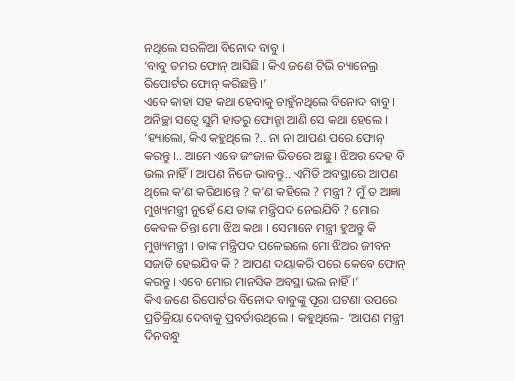ନଥିଲେ ସରଳିଆ ବିନୋଦ ବାବୁ ।
‘ବାବୁ ତମର ଫୋନ୍ ଆସିଛି । କିଏ ଜଣେ ଟିଭି ଚ୍ୟାନେଲ୍ର ରିପୋର୍ଟର ଫୋନ୍ କରିଛନ୍ତି ।’
ଏବେ କାହା ସହ କଥା ହେବାକୁ ଚାହୁଁନଥିଲେ ବିନୋଦ ବାବୁ । ଅନିଚ୍ଛା ସତ୍ୱେ ସୁମି ହାତରୁ ଫୋନ୍ଟା ଆଣି ସେ କଥା ହେଲେ ।
‘ହ୍ୟାଲୋ, କିଏ କହୁଥିଲେ ?.. ନା ନା ଆପଣ ପରେ ଫୋନ୍ କରନ୍ତୁ ।.. ଆମେ ଏବେ ଜଂଜାଳ ଭିତରେ ଅଛୁ । ଝିଅର ଦେହ ବି ଭଲ ନାହିଁ । ଆପଣ ନିଜେ ଭାବନ୍ତୁ.. ଏମିତି ଅବସ୍ଥାରେ ଆପଣ ଥିଲେ କ’ଣ କରିଥାନ୍ତେ ? କ’ଣ କହିଲେ ? ମନ୍ତ୍ରୀ ? ମୁଁ ତ ଆଜ୍ଞା ମୁଖ୍ୟମନ୍ତ୍ରୀ ନୁହେଁ ଯେ ତାଙ୍କ ମନ୍ତ୍ରିପଦ ନେଇଯିବି ? ମୋର କେବଳ ଚିନ୍ତା ମୋ ଝିଅ କଥା । ସେମାନେ ମନ୍ତ୍ରୀ ହୁଅନ୍ତୁ କି ମୁଖ୍ୟମନ୍ତ୍ରୀ । ତାଙ୍କ ମନ୍ତ୍ରିପଦ ପଳେଇଲେ ମୋ ଝିଅର ଜୀବନ ସଜାଡି ହେଇଯିବ କି ? ଆପଣ ଦୟାକରି ପରେ କେବେ ଫୋନ୍ କରନ୍ତୁ । ଏବେ ମୋର ମାନସିକ ଅବସ୍ଥା ଭଲ ନାହିଁ ।’
କିଏ ଜଣେ ରିପୋର୍ଟର ବିନୋଦ ବାବୁଙ୍କୁ ପୂରା ଘଟଣା ଉପରେ ପ୍ରତିକ୍ରିୟା ଦେବାକୁ ପ୍ରବର୍ତାଉଥିଲେ । କହୁଥିଲେ- ‘ଆପଣ ମନ୍ତ୍ରୀ ଦିନବନ୍ଧୁ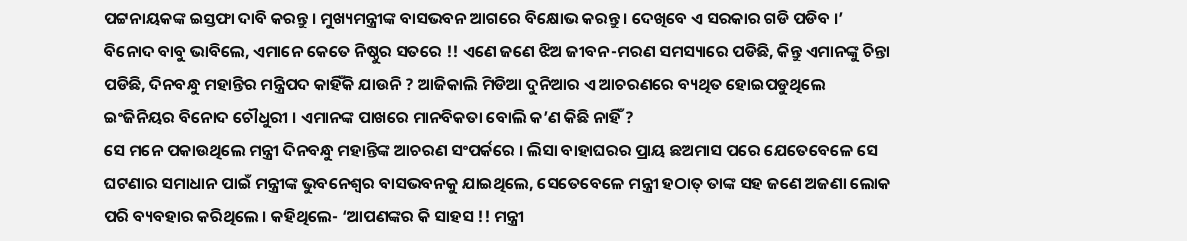ପଟ୍ଟନାୟକଙ୍କ ଇସ୍ତଫା ଦାବି କରନ୍ତୁ । ମୁଖ୍ୟମନ୍ତ୍ରୀଙ୍କ ବାସଭବନ ଆଗରେ ବିକ୍ଷୋଭ କରନ୍ତୁ । ଦେଖିବେ ଏ ସରକାର ଗଡି ପଡିବ ।’
ବିନୋଦ ବାବୁ ଭାବିଲେ, ଏମାନେ କେତେ ନିଷ୍ଠୁର ସତରେ !! ଏଣେ ଜଣେ ଝିଅ ଜୀବନ-ମରଣ ସମସ୍ୟାରେ ପଡିଛି, କିନ୍ତୁ ଏମାନଙ୍କୁ ଚିନ୍ତା ପଡିଛି, ଦିନବନ୍ଧୁ ମହାନ୍ତିର ମନ୍ତ୍ରିପଦ କାହିଁକି ଯାଉନି ? ଆଜିକାଲି ମିଡିଆ ଦୁନିଆର ଏ ଆଚରଣରେ ବ୍ୟଥିତ ହୋଇପଡୁଥିଲେ ଇଂଜିନିୟର ବିନୋଦ ଚୌଧୁରୀ । ଏମାନଙ୍କ ପାଖରେ ମାନବିକତା ବୋଲି କ’ଣ କିଛି ନାହିଁ ?
ସେ ମନେ ପକାଉଥିଲେ ମନ୍ତ୍ରୀ ଦିନବନ୍ଧୁ ମହାନ୍ତିଙ୍କ ଆଚରଣ ସଂପର୍କରେ । ଲିସା ବାହାଘରର ପ୍ରାୟ ଛଅମାସ ପରେ ଯେତେବେଳେ ସେ ଘଟଣାର ସମାଧାନ ପାଇଁ ମନ୍ତ୍ରୀଙ୍କ ଭୁବନେଶ୍ୱର ବାସଭବନକୁ ଯାଇଥିଲେ, ସେତେବେଳେ ମନ୍ତ୍ରୀ ହଠାତ୍ ତାଙ୍କ ସହ ଜଣେ ଅଜଣା ଲୋକ ପରି ବ୍ୟବହାର କରିଥିଲେ । କହିଥିଲେ- ‘ଆପଣଙ୍କର କି ସାହସ !! ମନ୍ତ୍ରୀ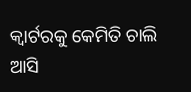କ୍ୱାର୍ଟରକୁ କେମିତି ଚାଲି ଆସି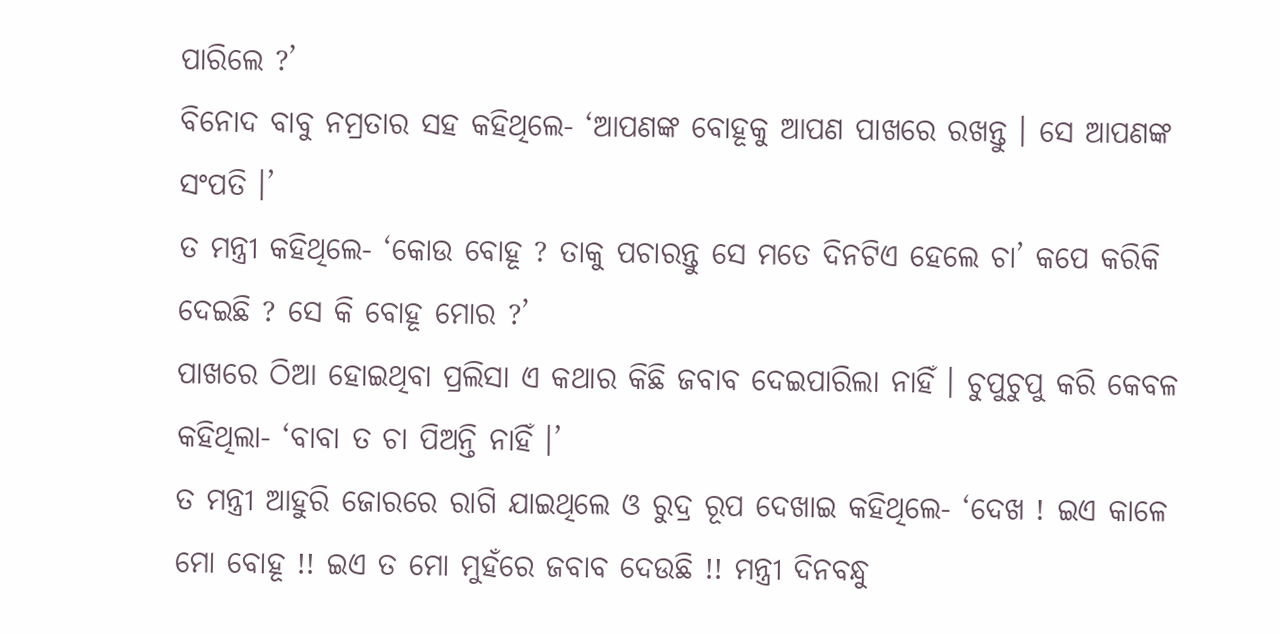ପାରିଲେ ?’
ବିନୋଦ ବାବୁ ନମ୍ରତାର ସହ କହିଥିଲେ- ‘ଆପଣଙ୍କ ବୋହୂକୁ ଆପଣ ପାଖରେ ରଖନ୍ତୁ । ସେ ଆପଣଙ୍କ ସଂପତି ।’
ତ ମନ୍ତ୍ରୀ କହିଥିଲେ- ‘କୋଉ ବୋହୂ ? ତାକୁ ପଚାରନ୍ତୁ ସେ ମତେ ଦିନଟିଏ ହେଲେ ଚା’ କପେ କରିକି ଦେଇଛି ? ସେ କି ବୋହୂ ମୋର ?’
ପାଖରେ ଠିଆ ହୋଇଥିବା ପ୍ରଲିସା ଏ କଥାର କିଛି ଜବାବ ଦେଇପାରିଲା ନାହିଁ । ଚୁପୁଚୁପୁ କରି କେବଳ କହିଥିଲା- ‘ବାବା ତ ଚା ପିଅନ୍ତି ନାହିଁ ।’
ତ ମନ୍ତ୍ରୀ ଆହୁରି ଜୋରରେ ରାଗି ଯାଇଥିଲେ ଓ ରୁଦ୍ର ରୂପ ଦେଖାଇ କହିଥିଲେ- ‘ଦେଖ ! ଇଏ କାଳେ ମୋ ବୋହୂ !! ଇଏ ତ ମୋ ମୁହଁରେ ଜବାବ ଦେଉଛି !! ମନ୍ତ୍ରୀ ଦିନବନ୍ଧୁ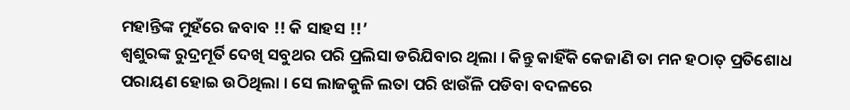ମହାନ୍ତିଙ୍କ ମୁହଁରେ ଜବାବ !! କି ସାହସ !!’
ଶ୍ୱଶୁରଙ୍କ ରୁଦ୍ରମୂର୍ତି ଦେଖି ସବୁଥର ପରି ପ୍ରଲିସା ଡରିଯିବାର ଥିଲା । କିନ୍ତୁ କାହିଁକି କେଜାଣି ତା ମନ ହଠାତ୍ ପ୍ରତିଶୋଧ ପରାୟଣ ହୋଇ ଉଠିଥିଲା । ସେ ଲାଜକୁଳି ଲତା ପରି ଝାଉଁଳି ପଡିବା ବଦଳରେ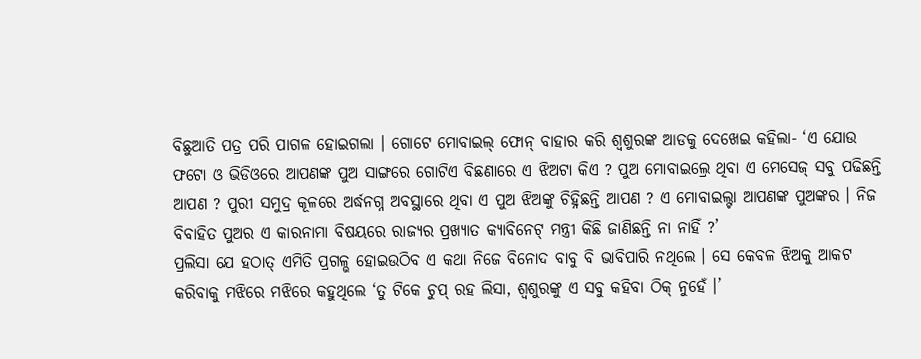ବିଛୁଆତି ପତ୍ର ପରି ପାଗଳ ହୋଇଗଲା । ଗୋଟେ ମୋବାଇଲ୍ ଫୋନ୍ ବାହାର କରି ଶ୍ୱଶୁରଙ୍କ ଆଡକୁ ଦେଖେଇ କହିଲା- ‘ଏ ଯୋଉ ଫଟୋ ଓ ଭିଡିଓରେ ଆପଣଙ୍କ ପୁଅ ସାଙ୍ଗରେ ଗୋଟିଏ ବିଛଣାରେ ଏ ଝିଅଟା କିଏ ? ପୁଅ ମୋବାଇଲ୍ରେ ଥିବା ଏ ମେସେଜ୍ ସବୁ ପଢିଛନ୍ତି ଆପଣ ? ପୁରୀ ସମୁଦ୍ର କୂଳରେ ଅର୍ଦ୍ଧନଗ୍ନ ଅବସ୍ଥାରେ ଥିବା ଏ ପୁଅ ଝିଅଙ୍କୁ ଚିହ୍ନିଛନ୍ତି ଆପଣ ? ଏ ମୋବାଇଲ୍ଟା ଆପଣଙ୍କ ପୁଅଙ୍କର । ନିଜ ବିବାହିତ ପୁଅର ଏ କାରନାମା ବିଷୟରେ ରାଜ୍ୟର ପ୍ରଖ୍ୟାତ କ୍ୟାବିନେଟ୍ ମନ୍ତ୍ରୀ କିଛି ଜାଣିଛନ୍ତି ନା ନାହିଁ ?’
ପ୍ରଲିସା ଯେ ହଠାତ୍ ଏମିତି ପ୍ରଗଳ୍ଭ ହୋଇଉଠିବ ଏ କଥା ନିଜେ ବିନୋଦ ବାବୁ ବି ଭାବିପାରି ନଥିଲେ । ସେ କେବଳ ଝିଅକୁ ଆକଟ କରିବାକୁ ମଝିରେ ମଝିରେ କହୁଥିଲେ ‘ତୁ ଟିକେ ଚୁପ୍ ରହ ଲିସା, ଶ୍ୱଶୁରଙ୍କୁ ଏ ସବୁ କହିବା ଠିକ୍ ନୁହେଁ ।’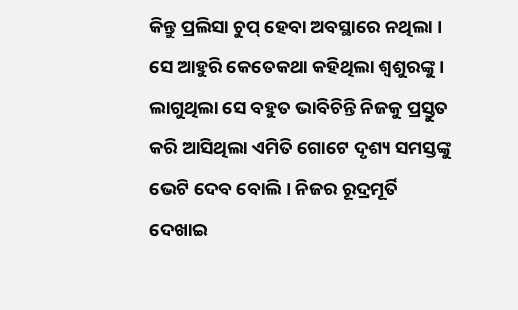କିନ୍ତୁ ପ୍ରଲିସା ଚୁପ୍ ହେବା ଅବସ୍ଥାରେ ନଥିଲା । ସେ ଆହୁରି କେତେକଥା କହିଥିଲା ଶ୍ୱଶୁରଙ୍କୁ । ଲାଗୁଥିଲା ସେ ବହୁତ ଭାବିଚିନ୍ତି ନିଜକୁ ପ୍ରସ୍ତୁତ କରି ଆସିଥିଲା ଏମିତି ଗୋଟେ ଦୃଶ୍ୟ ସମସ୍ତଙ୍କୁ ଭେଟି ଦେବ ବୋଲି । ନିଜର ରୂଦ୍ରମୂର୍ତି ଦେଖାଇ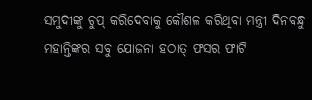ସମୁଦୀଙ୍କୁ ଚୁପ୍ କରିଦେବାକୁ କୌଶଳ କରିଥିବା ମନ୍ତ୍ରୀ ଦିନବନ୍ଧୁ ମହାନ୍ତିଙ୍କର ସବୁ ଯୋଜନା ହଠାତ୍ ଫସର ଫାଟି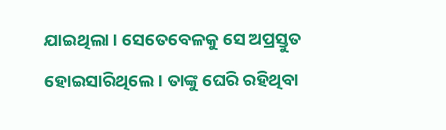ଯାଇଥିଲା । ସେତେବେଳକୁ ସେ ଅପ୍ରସ୍ତୁତ ହୋଇସାରିଥିଲେ । ତାଙ୍କୁ ଘେରି ରହିଥିବା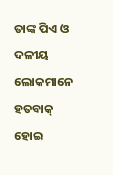ତାଙ୍କ ପିଏ ଓ ଦଳୀୟ ଲୋକମାନେ ହତବାକ୍ ହୋଇ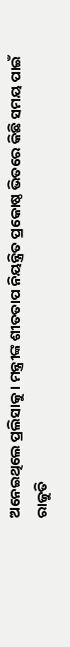ଅନେଇଥିଲେ ପ୍ରଲିସାକୁ । ମନ୍ତ୍ରୀଙ୍କ ଶୀତତାପ ନିୟନ୍ତ୍ରିତ ପ୍ରକୋଷ୍ଠ ଭିତରେ କିଛି ସମୟ ପାଇଁ ରାଜୁତି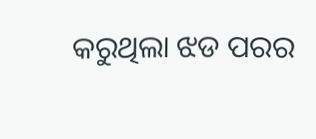କରୁଥିଲା ଝଡ ପରର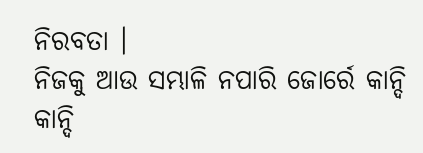ନିରବତା ।
ନିଜକୁ ଆଉ ସମ୍ଭାଳି ନପାରି ଜୋର୍ରେ କାନ୍ଦି କାନ୍ଦି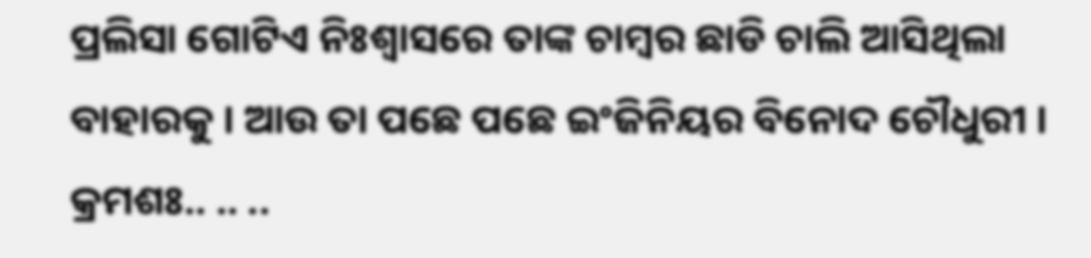ପ୍ରଲିସା ଗୋଟିଏ ନିଃଶ୍ୱାସରେ ତାଙ୍କ ଚାମ୍ବର ଛାଡି ଚାଲି ଆସିଥିଲା ବାହାରକୁ । ଆଉ ତା ପଛେ ପଛେ ଇଂଜିନିୟର ବିନୋଦ ଚୌଧୁରୀ ।
କ୍ରମଶଃ.. .. ..